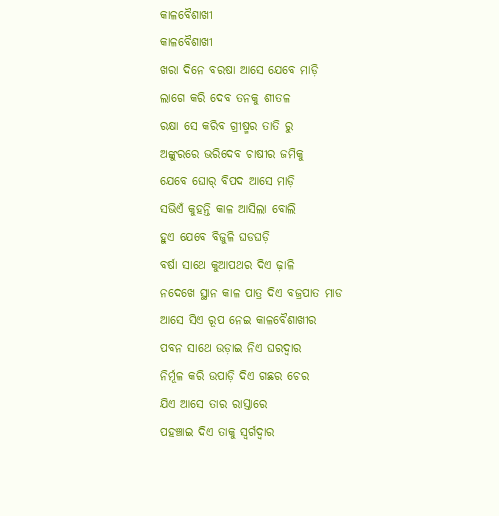କାଳବୈଶାଖୀ
କାଳବୈଶାଖୀ
ଖରା ଦିନେ ବରଷା ଆସେ ଯେବେ ମାଡ଼ି
ଲାଗେ କରି ଦେବ ତନକୁ ଶୀତଳ
ରକ୍ଷା ସେ କରିବ ଗ୍ରୀଷ୍ମର ତାତି ରୁ
ଅଙ୍କୁରରେ ଭରିଦେବ ଚାଷୀର ଜମିକୁ
ଯେବେ ଘୋର୍ ବିପଦ ଆସେ ମାଡ଼ି
ସଭିଏଁ କୁହନ୍ତି କାଳ ଆସିଲା ବୋଲି
ହୁଏ ଯେବେ ବିଜୁଳି ଘଡଘଡ଼ି
ବର୍ଷା ସାଥେ କୁଆପଥର ଦିଏ ଢ଼ାଳି
ନଦେଖେ ସ୍ଥାନ କାଳ ପାତ୍ର ଦିଏ ବଜ୍ରପାତ ମାଡ
ଆସେ ସିଏ ରୂପ ନେଇ କାଳବୈଶାଖୀର
ପବନ ସାଥେ ଉଡ଼ାଇ ନିଏ ଘରଦ୍ୱାର
ନିର୍ମୂଳ କରି ଉପାଡ଼ି ଦିଏ ଗଛର ଚେର
ଯିଏ ଆସେ ତାର ରାସ୍ତାରେ
ପହଞ୍ଚାଇ ଦିଏ ତାକୁ ସ୍ୱର୍ଗଦ୍ଵାର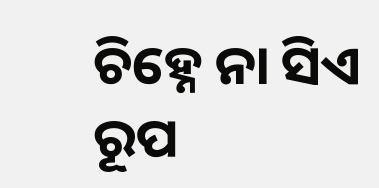ଚିହ୍ନେ ନା ସିଏ ରୂପ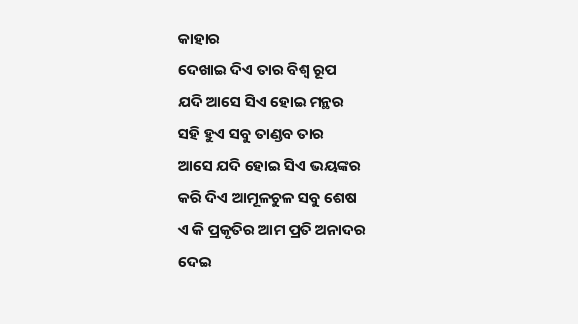କାହାର
ଦେଖାଇ ଦିଏ ତାର ବିଶ୍ଵ ରୂପ
ଯଦି ଆସେ ସିଏ ହୋଇ ମନ୍ଥର
ସହି ହୁଏ ସବୁ ତାଣ୍ଡବ ତାର
ଆସେ ଯଦି ହୋଇ ସିଏ ଭୟଙ୍କର
କରି ଦିଏ ଆମୂଳଚୁଳ ସବୁ ଶେଷ
ଏ କି ପ୍ରକୃତିର ଆମ ପ୍ରତି ଅନାଦର
ଦେଇ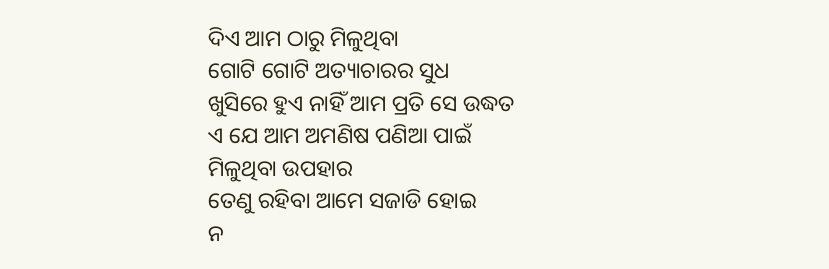ଦିଏ ଆମ ଠାରୁ ମିଳୁଥିବା
ଗୋଟି ଗୋଟି ଅତ୍ୟାଚାରର ସୁଧ
ଖୁସିରେ ହୁଏ ନାହିଁ ଆମ ପ୍ରତି ସେ ଉଦ୍ଧତ
ଏ ଯେ ଆମ ଅମଣିଷ ପଣିଆ ପାଇଁ
ମିଳୁଥିବା ଉପହାର
ତେଣୁ ରହିବା ଆମେ ସଜାଡି ହୋଇ
ନ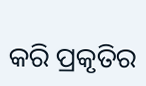କରି ପ୍ରକୃତିର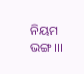ନିୟମ ଭଙ୍ଗ।।।